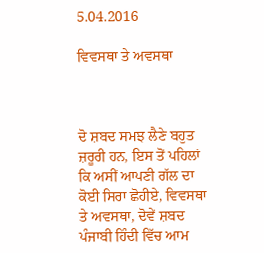5.04.2016

ਵਿਵਸਥਾ ਤੇ ਅਵਸਥਾ



ਦੋ ਸ਼ਬਦ ਸਮਝ ਲੈਣੇ ਬਹੁਤ ਜ਼ਰੂਰੀ ਹਨ, ਇਸ ਤੋਂ ਪਹਿਲਾਂ ਕਿ ਅਸੀਂ ਆਪਣੀ ਗੱਲ ਦਾ ਕੋਈ ਸਿਰਾ ਛੋਹੀਏ, ਵਿਵਸਥਾ ਤੇ ਅਵਸਥਾ, ਦੋਵੇਂ ਸ਼ਬਦ ਪੰਜਾਬੀ ਹਿੰਦੀ ਵਿੱਚ ਆਮ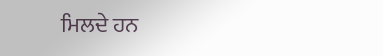ਮਿਲਦੇ ਹਨ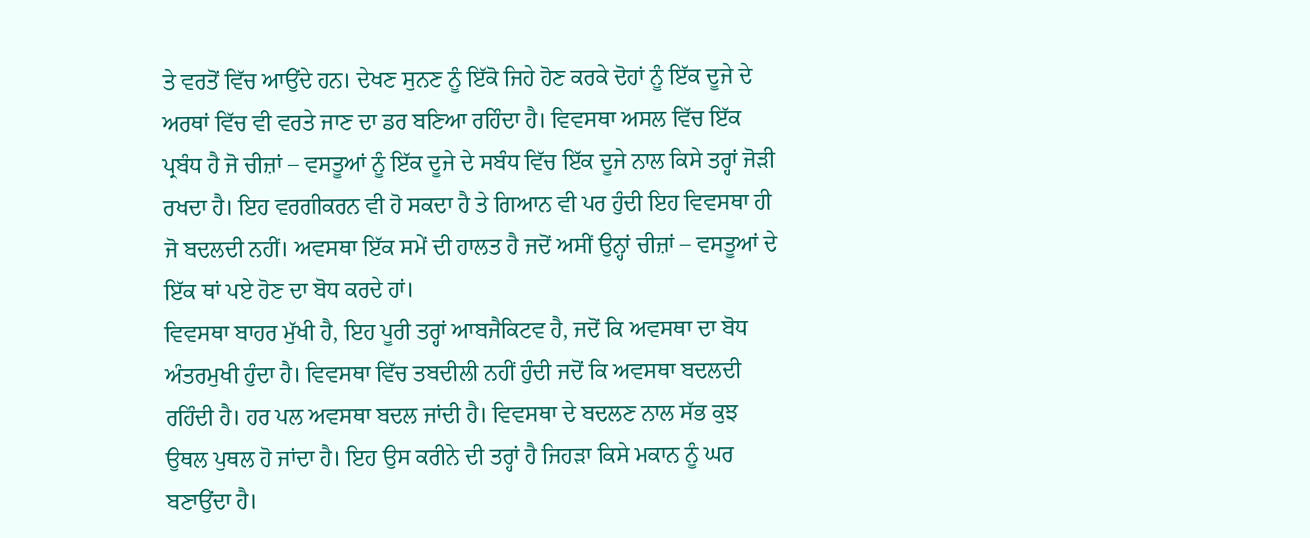ਤੇ ਵਰਤੋਂ ਵਿੱਚ ਆਉਂਦੇ ਹਨ। ਦੇਖਣ ਸੁਨਣ ਨੂੰ ਇੱਕੋ ਜਿਹੇ ਹੋਣ ਕਰਕੇ ਦੋਹਾਂ ਨੂੰ ਇੱਕ ਦੂਜੇ ਦੇ ਅਰਥਾਂ ਵਿੱਚ ਵੀ ਵਰਤੇ ਜਾਣ ਦਾ ਡਰ ਬਣਿਆ ਰਹਿੰਦਾ ਹੈ। ਵਿਵਸਥਾ ਅਸਲ ਵਿੱਚ ਇੱਕ ਪ੍ਰਬੰਧ ਹੈ ਜੋ ਚੀਜ਼ਾਂ – ਵਸਤੂਆਂ ਨੂੰ ਇੱਕ ਦੂਜੇ ਦੇ ਸਬੰਧ ਵਿੱਚ ਇੱਕ ਦੂਜੇ ਨਾਲ ਕਿਸੇ ਤਰ੍ਹਾਂ ਜੋੜੀ ਰਖਦਾ ਹੈ। ਇਹ ਵਰਗੀਕਰਨ ਵੀ ਹੋ ਸਕਦਾ ਹੈ ਤੇ ਗਿਆਨ ਵੀ ਪਰ ਹੁੰਦੀ ਇਹ ਵਿਵਸਥਾ ਹੀ ਜੋ ਬਦਲਦੀ ਨਹੀਂ। ਅਵਸਥਾ ਇੱਕ ਸਮੇਂ ਦੀ ਹਾਲਤ ਹੈ ਜਦੋਂ ਅਸੀਂ ਉਨ੍ਹਾਂ ਚੀਜ਼ਾਂ – ਵਸਤੂਆਂ ਦੇ ਇੱਕ ਥਾਂ ਪਏ ਹੋਣ ਦਾ ਬੋਧ ਕਰਦੇ ਹਾਂ।
ਵਿਵਸਥਾ ਬਾਹਰ ਮੁੱਖੀ ਹੈ, ਇਹ ਪੂਰੀ ਤਰ੍ਹਾਂ ਆਬਜੈਕਿਟਵ ਹੈ, ਜਦੋਂ ਕਿ ਅਵਸਥਾ ਦਾ ਬੋਧ ਅੰਤਰਮੁਖੀ ਹੁੰਦਾ ਹੈ। ਵਿਵਸਥਾ ਵਿੱਚ ਤਬਦੀਲੀ ਨਹੀਂ ਹੁੰਦੀ ਜਦੋਂ ਕਿ ਅਵਸਥਾ ਬਦਲਦੀ ਰਹਿੰਦੀ ਹੈ। ਹਰ ਪਲ ਅਵਸਥਾ ਬਦਲ ਜਾਂਦੀ ਹੈ। ਵਿਵਸਥਾ ਦੇ ਬਦਲਣ ਨਾਲ ਸੱਭ ਕੁਝ ਉਥਲ ਪੁਥਲ ਹੋ ਜਾਂਦਾ ਹੈ। ਇਹ ਉਸ ਕਰੀਨੇ ਦੀ ਤਰ੍ਹਾਂ ਹੈ ਜਿਹੜਾ ਕਿਸੇ ਮਕਾਨ ਨੂੰ ਘਰ ਬਣਾਉਂਦਾ ਹੈ।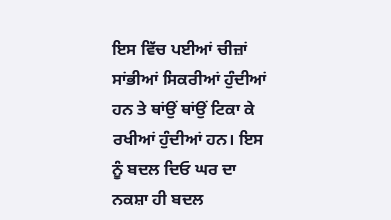ਇਸ ਵਿੱਚ ਪਈਆਂ ਚੀਜ਼ਾਂ ਸਾਂਭੀਆਂ ਸਿਕਰੀਆਂ ਹੁੰਦੀਆਂ ਹਨ ਤੇ ਥਾਂਉਂ ਥਾਂਉਂ ਟਿਕਾ ਕੇ ਰਖੀਆਂ ਹੁੰਦੀਆਂ ਹਨ। ਇਸ ਨੂੰ ਬਦਲ ਦਿਓ ਘਰ ਦਾ ਨਕਸ਼ਾ ਹੀ ਬਦਲ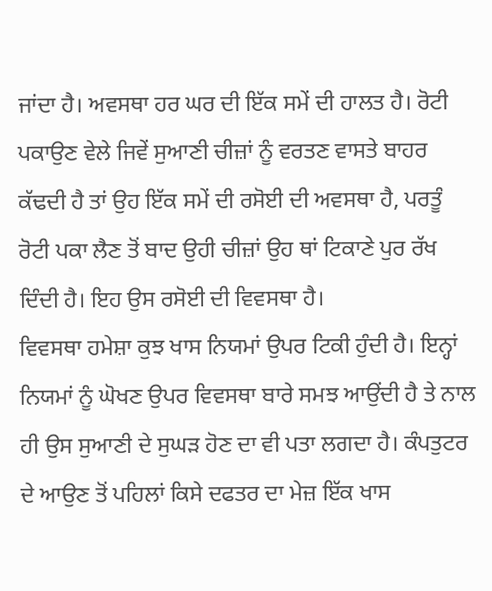ਜਾਂਦਾ ਹੈ। ਅਵਸਥਾ ਹਰ ਘਰ ਦੀ ਇੱਕ ਸਮੇਂ ਦੀ ਹਾਲਤ ਹੈ। ਰੋਟੀ ਪਕਾਉਣ ਵੇਲੇ ਜਿਵੇਂ ਸੁਆਣੀ ਚੀਜ਼ਾਂ ਨੂੰ ਵਰਤਣ ਵਾਸਤੇ ਬਾਹਰ ਕੱਢਦੀ ਹੈ ਤਾਂ ਉਹ ਇੱਕ ਸਮੇਂ ਦੀ ਰਸੋਈ ਦੀ ਅਵਸਥਾ ਹੈ, ਪਰਤੂੰ ਰੋਟੀ ਪਕਾ ਲੈਣ ਤੋਂ ਬਾਦ ਉਹੀ ਚੀਜ਼ਾਂ ਉਹ ਥਾਂ ਟਿਕਾਣੇ ਪੁਰ ਰੱਖ ਦਿੰਦੀ ਹੈ। ਇਹ ਉਸ ਰਸੋਈ ਦੀ ਵਿਵਸਥਾ ਹੈ।
ਵਿਵਸਥਾ ਹਮੇਸ਼ਾ ਕੁਝ ਖਾਸ ਨਿਯਮਾਂ ਉਪਰ ਟਿਕੀ ਹੁੰਦੀ ਹੈ। ਇਨ੍ਹਾਂ ਨਿਯਮਾਂ ਨੂੰ ਘੋਖਣ ਉਪਰ ਵਿਵਸਥਾ ਬਾਰੇ ਸਮਝ ਆਉਂਦੀ ਹੈ ਤੇ ਨਾਲ ਹੀ ਉਸ ਸੁਆਣੀ ਦੇ ਸੁਘੜ ਹੋਣ ਦਾ ਵੀ ਪਤਾ ਲਗਦਾ ਹੈ। ਕੰਪਤੁਟਰ ਦੇ ਆਉਣ ਤੋਂ ਪਹਿਲਾਂ ਕਿਸੇ ਦਫਤਰ ਦਾ ਮੇਜ਼ ਇੱਕ ਖਾਸ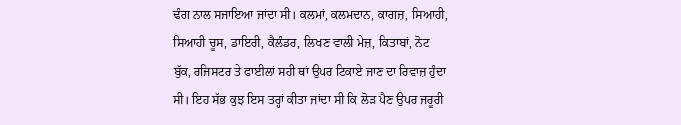ਢੰਗ ਨਾਲ ਸਜਾਇਆ ਜਾਂਦਾ ਸੀ। ਕਲਮਾਂ, ਕਲਮਦਾਨ, ਕਾਗਜ਼, ਸਿਆਹੀ, ਸਿਆਹੀ ਚੂਸ, ਡਾਇਰੀ, ਕੈਲੰਡਰ, ਲਿਖਣ ਵਾਲੀ ਮੇਜ਼, ਕਿਤਾਬਾਂ, ਨੋਟ ਬੁੱਕ, ਰਜਿਸਟਰ ਤੇ ਫਾਈਲਾਂ ਸਹੀ ਥਾਂ ਉਪਰ ਟਿਕਾਏ ਜਾਣ ਦਾ ਰਿਵਾਜ਼ ਹੁੰਦਾ ਸੀ। ਇਹ ਸੱਭ ਕੁਝ ਇਸ ਤਰ੍ਹਾਂ ਕੀਤਾ ਜਾਂਦਾ ਸੀ ਕਿ ਲੋੜ ਪੈਣ ਉਪਰ ਜਰੂਰੀ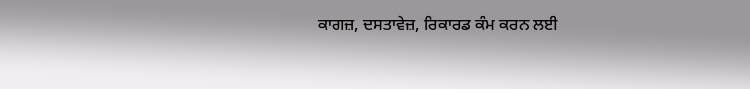ਕਾਗਜ਼, ਦਸਤਾਵੇਜ਼, ਰਿਕਾਰਡ ਕੰਮ ਕਰਨ ਲਈ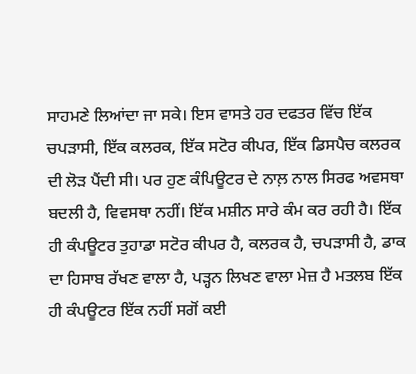ਸਾਹਮਣੇ ਲਿਆਂਦਾ ਜਾ ਸਕੇ। ਇਸ ਵਾਸਤੇ ਹਰ ਦਫਤਰ ਵਿੱਚ ਇੱਕ ਚਪੜਾਸੀ, ਇੱਕ ਕਲਰਕ, ਇੱਕ ਸਟੋਰ ਕੀਪਰ, ਇੱਕ ਡਿਸਪੈਚ ਕਲਰਕ ਦੀ ਲੋੜ ਪੈਂਦੀ ਸੀ। ਪਰ ਹੁਣ ਕੰਪਿਊਟਰ ਦੇ ਨਾਲ਼ ਨਾਲ ਸਿਰਫ ਅਵਸਥਾ ਬਦਲੀ ਹੈ, ਵਿਵਸਥਾ ਨਹੀਂ। ਇੱਕ ਮਸ਼ੀਨ ਸਾਰੇ ਕੰਮ ਕਰ ਰਹੀ ਹੈ। ਇੱਕ ਹੀ ਕੰਪਊਟਰ ਤੁਹਾਡਾ ਸਟੋਰ ਕੀਪਰ ਹੈ, ਕਲਰਕ ਹੈ, ਚਪੜਾਸੀ ਹੈ, ਡਾਕ ਦਾ ਹਿਸਾਬ ਰੱਖਣ ਵਾਲਾ ਹੈ, ਪੜ੍ਹਨ ਲਿਖਣ ਵਾਲਾ ਮੇਜ਼ ਹੈ ਮਤਲਬ ਇੱਕ ਹੀ ਕੰਪਊਟਰ ਇੱਕ ਨਹੀਂ ਸਗੋਂ ਕਈ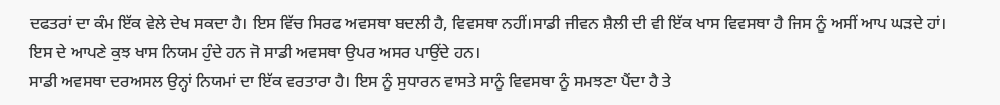ਦਫਤਰਾਂ ਦਾ ਕੰਮ ਇੱਕ ਵੇਲੇ ਦੇਖ ਸਕਦਾ ਹੈ। ਇਸ ਵਿੱਚ ਸਿਰਫ ਅਵਸਥਾ ਬਦਲੀ ਹੈ, ਵਿਵਸਥਾ ਨਹੀਂ।ਸਾਡੀ ਜੀਵਨ ਸ਼ੈਲੀ ਦੀ ਵੀ ਇੱਕ ਖਾਸ ਵਿਵਸਥਾ ਹੈ ਜਿਸ ਨੂੰ ਅਸੀਂ ਆਪ ਘੜਦੇ ਹਾਂ। ਇਸ ਦੇ ਆਪਣੇ ਕੁਝ ਖਾਸ ਨਿਯਮ ਹੁੰਦੇ ਹਨ ਜੋ ਸਾਡੀ ਅਵਸਥਾ ਉਪਰ ਅਸਰ ਪਾਉਂਦੇ ਹਨ।
ਸਾਡੀ ਅਵਸਥਾ ਦਰਅਸਲ ਉਨ੍ਹਾਂ ਨਿਯਮਾਂ ਦਾ ਇੱਕ ਵਰਤਾਰਾ ਹੈ। ਇਸ ਨੂੰ ਸੁਧਾਰਨ ਵਾਸਤੇ ਸਾਨੂੰ ਵਿਵਸਥਾ ਨੂੰ ਸਮਝਣਾ ਪੈਂਦਾ ਹੈ ਤੇ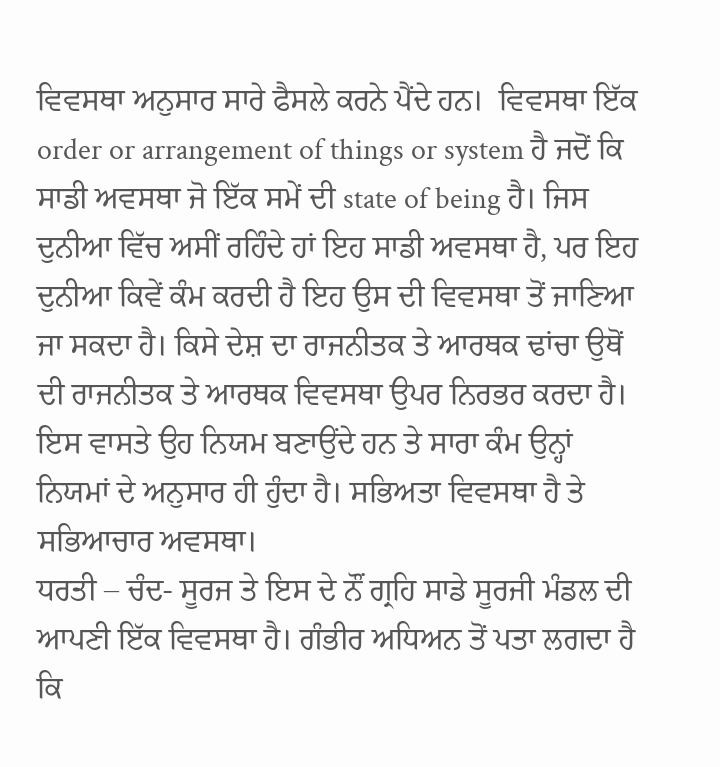ਵਿਵਸਥਾ ਅਨੁਸਾਰ ਸਾਰੇ ਫੈਸਲੇ ਕਰਨੇ ਪੈਂਦੇ ਹਨ।  ਵਿਵਸਥਾ ਇੱਕ order or arrangement of things or system ਹੈ ਜਦੋਂ ਕਿ ਸਾਡੀ ਅਵਸਥਾ ਜੋ ਇੱਕ ਸਮੇਂ ਦੀ state of being ਹੈ। ਜਿਸ ਦੁਨੀਆ ਵਿੱਚ ਅਸੀਂ ਰਹਿੰਦੇ ਹਾਂ ਇਹ ਸਾਡੀ ਅਵਸਥਾ ਹੈ, ਪਰ ਇਹ ਦੁਨੀਆ ਕਿਵੇਂ ਕੰਮ ਕਰਦੀ ਹੈ ਇਹ ਉਸ ਦੀ ਵਿਵਸਥਾ ਤੋਂ ਜਾਣਿਆ ਜਾ ਸਕਦਾ ਹੈ। ਕਿਸੇ ਦੇਸ਼ ਦਾ ਰਾਜਨੀਤਕ ਤੇ ਆਰਥਕ ਢਾਂਚਾ ਉਥੋਂ ਦੀ ਰਾਜਨੀਤਕ ਤੇ ਆਰਥਕ ਵਿਵਸਥਾ ਉਪਰ ਨਿਰਭਰ ਕਰਦਾ ਹੈ। ਇਸ ਵਾਸਤੇ ਉਹ ਨਿਯਮ ਬਣਾਉਂਦੇ ਹਨ ਤੇ ਸਾਰਾ ਕੰਮ ਉਨ੍ਹਾਂ ਨਿਯਮਾਂ ਦੇ ਅਨੁਸਾਰ ਹੀ ਹੁੰਦਾ ਹੈ। ਸਭਿਅਤਾ ਵਿਵਸਥਾ ਹੈ ਤੇ ਸਭਿਆਚਾਰ ਅਵਸਥਾ।
ਧਰਤੀ – ਚੰਦ- ਸੂਰਜ ਤੇ ਇਸ ਦੇ ਨੌਂ ਗ੍ਰਹਿ ਸਾਡੇ ਸੂਰਜੀ ਮੰਡਲ ਦੀ ਆਪਣੀ ਇੱਕ ਵਿਵਸਥਾ ਹੈ। ਗੰਭੀਰ ਅਧਿਅਨ ਤੋਂ ਪਤਾ ਲਗਦਾ ਹੈ ਕਿ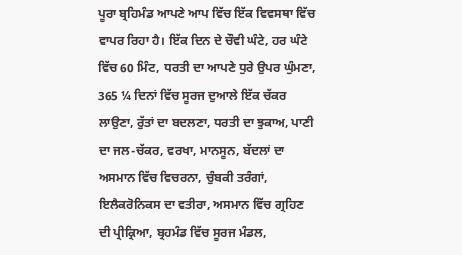ਪੂਰਾ ਬ੍ਰਹਿਮੰਡ ਆਪਣੇ ਆਪ ਵਿੱਚ ਇੱਕ ਵਿਵਸਥਾ ਵਿੱਚ ਵਾਪਰ ਰਿਹਾ ਹੈ। ਇੱਕ ਦਿਨ ਦੇ ਚੌਵੀ ਘੰਟੇ, ਹਰ ਘੰਟੇ ਵਿੱਚ 60 ਮਿੰਟ, ਧਰਤੀ ਦਾ ਆਪਣੇ ਧੁਰੇ ਉਪਰ ਘੁੰਮਣਾ, 365 ¼ ਦਿਨਾਂ ਵਿੱਚ ਸੂਰਜ ਦੁਆਲੇ ਇੱਕ ਚੱਕਰ ਲਾਉਣਾ, ਰੁੱਤਾਂ ਦਾ ਬਦਲਣਾ, ਧਰਤੀ ਦਾ ਝੁਕਾਅ, ਪਾਣੀ ਦਾ ਜਲ-ਚੱਕਰ, ਵਰਖਾ, ਮਾਨਸੂਨ, ਬੱਦਲਾਂ ਦਾ ਅਸਮਾਨ ਵਿੱਚ ਵਿਚਰਨਾ, ਚੁੰਬਕੀ ਤਰੰਗਾਂ, ਇਲੈਕਰੋਨਿਕਸ ਦਾ ਵਤੀਰਾ, ਅਸਮਾਨ ਵਿੱਚ ਗ੍ਰਹਿਣ ਦੀ ਪ੍ਰੀਕ੍ਰਿਆ, ਬ੍ਰਹਮੰਡ ਵਿੱਚ ਸੂਰਜ ਮੰਡਲ,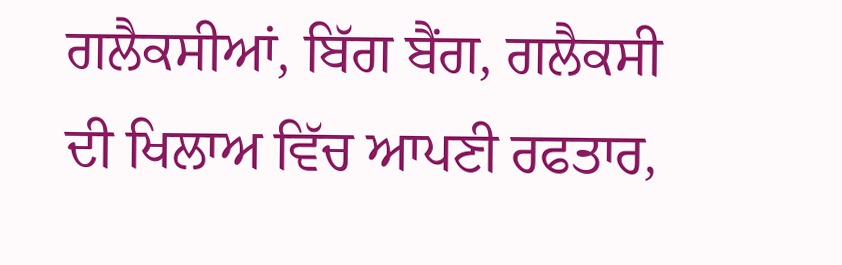ਗਲੈਕਸੀਆਂ, ਬਿੱਗ ਬੈਂਗ, ਗਲੈਕਸੀ ਦੀ ਖਿਲਾਅ ਵਿੱਚ ਆਪਣੀ ਰਫਤਾਰ,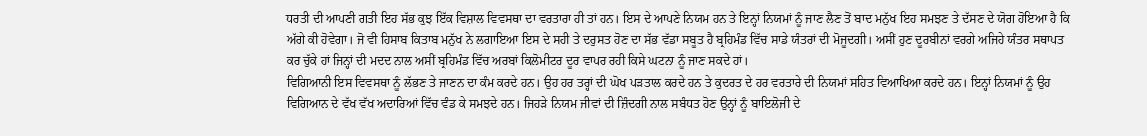ਧਰਤੀ ਦੀ ਆਪਣੀ ਗਤੀ ਇਹ ਸੱਭ ਕੁਝ ਇੱਕ ਵਿਸ਼ਾਲ ਵਿਵਸਥਾ ਦਾ ਵਰਤਾਰਾ ਹੀ ਤਾਂ ਹਨ। ਇਸ ਦੇ ਆਪਣੇ ਨਿਯਮ ਹਨ ਤੇ ਇਨ੍ਹਾਂ ਨਿਯਮਾਂ ਨੂੰ ਜਾਣ ਲੈਣ ਤੋਂ ਬਾਦ ਮਨੁੱਖ ਇਹ ਸਮਝਣ ਤੇ ਦੱਸਣ ਦੇ ਯੋਗ ਹੋਇਆ ਹੈ ਕਿ ਅੱਗੇ ਕੀ ਹੋਵੇਗਾ। ਜੋ ਵੀ ਹਿਸਾਬ ਕਿਤਾਬ ਮਨੁੱਖ ਨੇ ਲਗਾਇਆ ਇਸ ਦੇ ਸਹੀ ਤੇ ਦਰੁਸਤ ਹੋਣ ਦਾ ਸੱਭ ਵੱਡਾ ਸਬੂਤ ਹੈ ਬ੍ਰਹਿਮੰਡ ਵਿੱਚ ਸਾਡੇ ਯੰਤਰਾਂ ਦੀ ਮੋਜੂਦਗੀ। ਅਸੀਂ ਹੁਣ ਦੂਰਬੀਨਾਂ ਵਰਗੇ ਅਜਿਹੇ ਯੰਤਰ ਸਥਾਪਤ ਕਰ ਚੁੱਕੇ ਹਾਂ ਜਿਨ੍ਹਾਂ ਦੀ ਮਦਦ ਨਾਲ ਅਸੀਂ ਬ੍ਰਹਿਮੰਡ ਵਿੱਚ ਅਰਬਾਂ ਕਿਲੋਮੀਟਰ ਦੂਰ ਵਾਪਰ ਰਹੀ ਕਿਸੇ ਘਟਨਾ ਨੂੰ ਜਾਣ ਸਕਦੇ ਹਾਂ।
ਵਿਗਿਆਨੀ ਇਸ ਵਿਵਸਥਾ ਨੂੰ ਲੱਭਣ ਤੇ ਜਾਣਨ ਦਾ ਕੰਮ ਕਰਦੇ ਹਨ। ਉਹ ਹਰ ਤਰ੍ਹਾਂ ਦੀ ਘੋਖ ਪੜਤਾਲ ਕਰਦੇ ਹਨ ਤੇ ਕੁਦਰਤ ਦੇ ਹਰ ਵਰਤਾਰੇ ਦੀ ਨਿਯਮਾਂ ਸਹਿਤ ਵਿਆਖਿਆ ਕਰਦੇ ਹਨ। ਇਨ੍ਹਾਂ ਨਿਯਮਾਂ ਨੂੰ ਉਹ ਵਿਗਿਆਨ ਦੇ ਵੱਖ ਵੱਖ ਅਦਾਰਿਆਂ ਵਿੱਚ ਵੰਡ ਕੇ ਸਮਝਦੇ ਹਨ। ਜਿਹੜੇ ਨਿਯਮ ਜੀਵਾਂ ਦੀ ਜ਼ਿੰਦਗੀ ਨਾਲ ਸਬੰਧਤ ਹੋਣ ਉਨ੍ਹਾਂ ਨੂੰ ਬਾਇਲੋਜੀ ਦੇ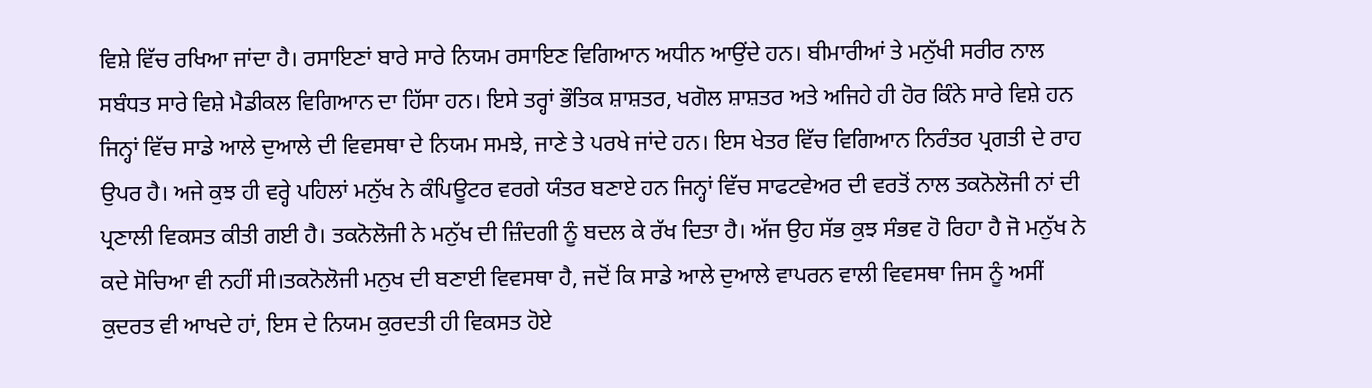ਵਿਸ਼ੇ ਵਿੱਚ ਰਖਿਆ ਜਾਂਦਾ ਹੈ। ਰਸਾਇਣਾਂ ਬਾਰੇ ਸਾਰੇ ਨਿਯਮ ਰਸਾਇਣ ਵਿਗਿਆਨ ਅਧੀਨ ਆਉਂਦੇ ਹਨ। ਬੀਮਾਰੀਆਂ ਤੇ ਮਨੁੱਖੀ ਸਰੀਰ ਨਾਲ ਸਬੰਧਤ ਸਾਰੇ ਵਿਸ਼ੇ ਮੈਡੀਕਲ ਵਿਗਿਆਨ ਦਾ ਹਿੱਸਾ ਹਨ। ਇਸੇ ਤਰ੍ਹਾਂ ਭੌਤਿਕ ਸ਼ਾਸ਼ਤਰ, ਖਗੋਲ ਸ਼ਾਸ਼ਤਰ ਅਤੇ ਅਜਿਹੇ ਹੀ ਹੋਰ ਕਿੰਨੇ ਸਾਰੇ ਵਿਸ਼ੇ ਹਨ ਜਿਨ੍ਹਾਂ ਵਿੱਚ ਸਾਡੇ ਆਲੇ ਦੁਆਲੇ ਦੀ ਵਿਵਸਥਾ ਦੇ ਨਿਯਮ ਸਮਝੇ, ਜਾਣੇ ਤੇ ਪਰਖੇ ਜਾਂਦੇ ਹਨ। ਇਸ ਖੇਤਰ ਵਿੱਚ ਵਿਗਿਆਨ ਨਿਰੰਤਰ ਪ੍ਰਗਤੀ ਦੇ ਰਾਹ ਉਪਰ ਹੈ। ਅਜੇ ਕੁਝ ਹੀ ਵਰ੍ਹੇ ਪਹਿਲਾਂ ਮਨੁੱਖ ਨੇ ਕੰਪਿਊਟਰ ਵਰਗੇ ਯੰਤਰ ਬਣਾਏ ਹਨ ਜਿਨ੍ਹਾਂ ਵਿੱਚ ਸਾਫਟਵੇਅਰ ਦੀ ਵਰਤੋਂ ਨਾਲ ਤਕਨੋਲੋਜੀ ਨਾਂ ਦੀ ਪ੍ਰਣਾਲੀ ਵਿਕਸਤ ਕੀਤੀ ਗਈ ਹੈ। ਤਕਨੋਲੋਜੀ ਨੇ ਮਨੁੱਖ ਦੀ ਜ਼ਿੰਦਗੀ ਨੂੰ ਬਦਲ ਕੇ ਰੱਖ ਦਿਤਾ ਹੈ। ਅੱਜ ਉਹ ਸੱਭ ਕੁਝ ਸੰਭਵ ਹੋ ਰਿਹਾ ਹੈ ਜੋ ਮਨੁੱਖ ਨੇ ਕਦੇ ਸੋਚਿਆ ਵੀ ਨਹੀਂ ਸੀ।ਤਕਨੋਲੋਜੀ ਮਨੁਖ ਦੀ ਬਣਾਈ ਵਿਵਸਥਾ ਹੈ, ਜਦੋਂ ਕਿ ਸਾਡੇ ਆਲੇ ਦੁਆਲੇ ਵਾਪਰਨ ਵਾਲੀ ਵਿਵਸਥਾ ਜਿਸ ਨੂੰ ਅਸੀਂ ਕੁਦਰਤ ਵੀ ਆਖਦੇ ਹਾਂ, ਇਸ ਦੇ ਨਿਯਮ ਕੁਰਦਤੀ ਹੀ ਵਿਕਸਤ ਹੋਏ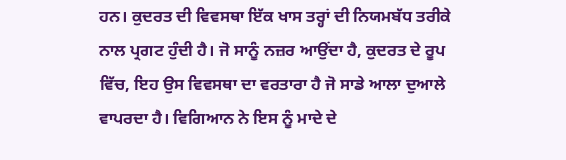ਹਨ। ਕੁਦਰਤ ਦੀ ਵਿਵਸਥਾ ਇੱਕ ਖਾਸ ਤਰ੍ਹਾਂ ਦੀ ਨਿਯਮਬੱਧ ਤਰੀਕੇ ਨਾਲ ਪ੍ਰਗਟ ਹੁੰਦੀ ਹੈ। ਜੋ ਸਾਨੂੰ ਨਜ਼ਰ ਆਉਂਦਾ ਹੈ, ਕੁਦਰਤ ਦੇ ਰੂਪ ਵਿੱਚ, ਇਹ ਉਸ ਵਿਵਸਥਾ ਦਾ ਵਰਤਾਰਾ ਹੈ ਜੋ ਸਾਡੇ ਆਲਾ ਦੁਆਲੇ ਵਾਪਰਦਾ ਹੈ। ਵਿਗਿਆਨ ਨੇ ਇਸ ਨੂੰ ਮਾਦੇ ਦੇ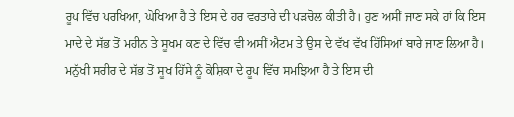ਰੂਪ ਵਿੱਚ ਪਰਖਿਆ, ਘੋਖਿਆ ਹੈ ਤੇ ਇਸ ਦੇ ਹਰ ਵਰਤਾਰੇ ਦੀ ਪੜਚੋਲ ਕੀਤੀ ਹੈ। ਹੁਣ ਅਸੀਂ ਜਾਣ ਸਕੇ ਹਾਂ ਕਿ ਇਸ ਮਾਦੇ ਦੇ ਸੱਭ ਤੋਂ ਮਹੀਨ ਤੇ ਸੂਖਮ ਕਣ ਦੇ ਵਿੱਚ ਵੀ ਅਸੀਂ ਐਟਮ ਤੇ ਉਸ ਦੇ ਵੱਖ ਵੱਖ ਹਿੱਸਿਆਂ ਬਾਰੇ ਜਾਣ ਲਿਆ ਹੈ। ਮਨੁੱਖੀ ਸਰੀਰ ਦੇ ਸੱਭ ਤੋਂ ਸੂਖ ਹਿੱਸੇ ਨੂੰ ਕੋਸ਼ਿਕਾ ਦੇ ਰੂਪ ਵਿੱਚ ਸਮਝਿਆ ਹੈ ਤੇ ਇਸ ਦੀ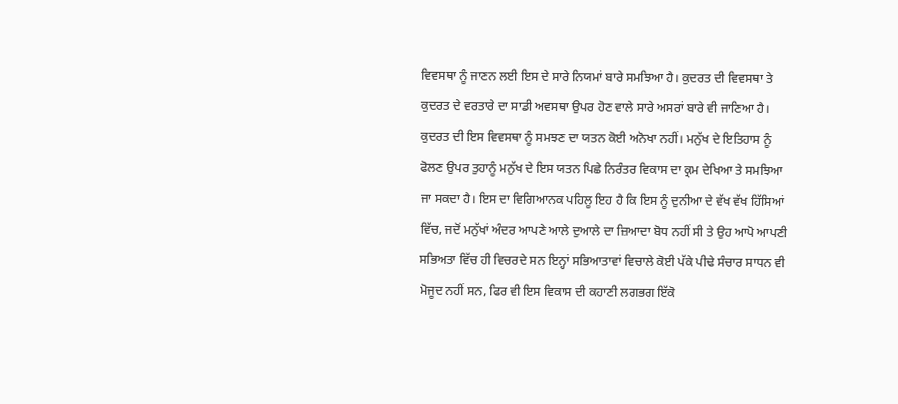ਵਿਵਸਥਾ ਨੂੰ ਜਾਣਨ ਲਈ ਇਸ ਦੇ ਸਾਰੇ ਨਿਯਮਾਂ ਬਾਰੇ ਸਮਝਿਆ ਹੈ। ਕੁਦਰਤ ਦੀ ਵਿਵਸਥਾ ਤੇ ਕੁਦਰਤ ਦੇ ਵਰਤਾਰੇ ਦਾ ਸਾਡੀ ਅਵਸਥਾ ਉਪਰ ਹੋਣ ਵਾਲੇ ਸਾਰੇ ਅਸਰਾਂ ਬਾਰੇ ਵੀ ਜਾਣਿਆ ਹੈ।
ਕੁਦਰਤ ਦੀ ਇਸ ਵਿਵਸਥਾ ਨੂੰ ਸਮਝਣ ਦਾ ਯਤਨ ਕੋਈ ਅਨੋਖਾ ਨਹੀਂ। ਮਨੁੱਖ ਦੇ ਇਤਿਹਾਸ ਨੂੰ ਫੋਲਣ ਉਪਰ ਤੁਹਾਨੂੰ ਮਨੁੱਖ ਦੇ ਇਸ ਯਤਨ ਪਿਛੇ ਨਿਰੰਤਰ ਵਿਕਾਸ ਦਾ ਕ੍ਰਮ ਦੇਖਿਆ ਤੇ ਸਮਝਿਆ ਜਾ ਸਕਦਾ ਹੈ। ਇਸ ਦਾ ਵਿਗਿਆਨਕ ਪਹਿਲੂ ਇਹ ਹੈ ਕਿ ਇਸ ਨੂੰ ਦੁਨੀਆ ਦੇ ਵੱਖ ਵੱਖ ਹਿੱਸਿਆਂ ਵਿੱਚ, ਜਦੋਂ ਮਨੁੱਖਾਂ ਅੰਦਰ ਆਪਣੇ ਆਲੇ ਦੁਆਲੇ ਦਾ ਜ਼ਿਆਦਾ ਬੋਧ ਨਹੀਂ ਸੀ ਤੇ ਉਹ ਆਪੋ ਆਪਣੀ ਸਭਿਅਤਾ ਵਿੱਚ ਹੀ ਵਿਚਰਦੇ ਸਨ ਇਨ੍ਹਾਂ ਸਭਿਆਤਾਵਾਂ ਵਿਚਾਲੇ ਕੋਈ ਪੱਕੇ ਪੀਢੇ ਸੰਚਾਰ ਸਾਧਨ ਵੀ ਮੋਜੂਦ ਨਹੀਂ ਸਨ, ਫਿਰ ਵੀ ਇਸ ਵਿਕਾਸ ਦੀ ਕਹਾਣੀ ਲਗਭਗ ਇੱਕੋ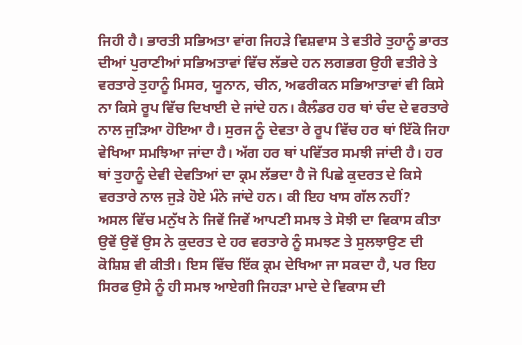ਜਿਹੀ ਹੈ। ਭਾਰਤੀ ਸਭਿਅਤਾ ਵਾਂਗ ਜਿਹੜੇ ਵਿਸ਼ਵਾਸ ਤੇ ਵਤੀਰੇ ਤੁਹਾਨੂੰ ਭਾਰਤ ਦੀਆਂ ਪੁਰਾਣੀਆਂ ਸਭਿਅਤਾਵਾਂ ਵਿੱਚ ਲੱਭਦੇ ਹਨ ਲਗਭਗ ਉਹੀ ਵਤੀਰੇ ਤੇ ਵਰਤਾਰੇ ਤੁਹਾਨੂੰ ਮਿਸਰ, ਯੂਨਾਨ, ਚੀਨ, ਅਫਰੀਕਨ ਸਭਿਆਤਾਵਾਂ ਵੀ ਕਿਸੇ ਨਾ ਕਿਸੇ ਰੂਪ ਵਿੱਚ ਦਿਖਾਈ ਦੇ ਜਾਂਦੇ ਹਨ। ਕੈਲੰਡਰ ਹਰ ਥਾਂ ਚੰਦ ਦੇ ਵਰਤਾਰੇ ਨਾਲ ਜੁੜਿਆ ਹੋਇਆ ਹੈ। ਸੁਰਜ ਨੂੰ ਦੇਵਤਾ ਰੇ ਰੂਪ ਵਿੱਚ ਹਰ ਥਾਂ ਇੱਕੋ ਜਿਹਾ ਵੇਖਿਆ ਸਮਝਿਆ ਜਾਂਦਾ ਹੈ। ਅੱਗ ਹਰ ਥਾਂ ਪਵਿੱਤਰ ਸਮਝੀ ਜਾਂਦੀ ਹੈ। ਹਰ ਥਾਂ ਤੁਹਾਨੂੰ ਦੇਵੀ ਦੇਵਤਿਆਂ ਦਾ ਕ੍ਰਮ ਲੱਭਦਾ ਹੈ ਜੋ ਪਿਛੇ ਕੁਦਰਤ ਦੇ ਕਿਸੇ ਵਰਤਾਰੇ ਨਾਲ ਜੁੜੇ ਹੋਏ ਮੰਨੇ ਜਾਂਦੇ ਹਨ। ਕੀ ਇਹ ਖਾਸ ਗੱਲ ਨਹੀਂ?
ਅਸਲ ਵਿੱਚ ਮਨੁੱਖ ਨੇ ਜਿਵੇਂ ਜਿਵੇਂ ਆਪਣੀ ਸਮਝ ਤੇ ਸੋਝੀ ਦਾ ਵਿਕਾਸ ਕੀਤਾ ਉਵੇਂ ਉਵੇਂ ਉਸ ਨੇ ਕੁਦਰਤ ਦੇ ਹਰ ਵਰਤਾਰੇ ਨੂੰ ਸਮਝਣ ਤੇ ਸੁਲਝਾਉਣ ਦੀ ਕੋਸ਼ਿਸ਼ ਵੀ ਕੀਤੀ। ਇਸ ਵਿੱਚ ਇੱਕ ਕ੍ਰਮ ਦੇਖਿਆ ਜਾ ਸਕਦਾ ਹੈ, ਪਰ ਇਹ ਸਿਰਫ ਉਸੇ ਨੂੰ ਹੀ ਸਮਝ ਆਏਗੀ ਜਿਹੜਾ ਮਾਦੇ ਦੇ ਵਿਕਾਸ ਦੀ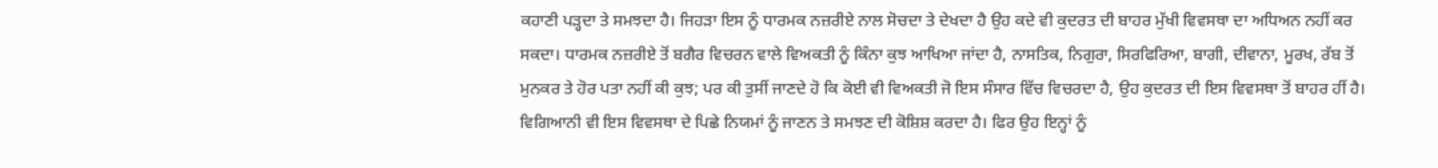ਕਹਾਣੀ ਪੜ੍ਹਦਾ ਤੇ ਸਮਝਦਾ ਹੈ। ਜਿਹੜਾ ਇਸ ਨੂੰ ਧਾਰਮਕ ਨਜ਼ਰੀਏ ਨਾਲ ਸੋਚਦਾ ਤੇ ਦੇਖਦਾ ਹੈ ਉਹ ਕਦੇ ਵੀ ਕੁਦਰਤ ਦੀ ਬਾਹਰ ਮੁੱਖੀ ਵਿਵਸਥਾ ਦਾ ਅਧਿਅਨ ਨਹੀਂ ਕਰ ਸਕਦਾ। ਧਾਰਮਕ ਨਜ਼ਰੀਏ ਤੋਂ ਬਗੈਰ ਵਿਚਰਨ ਵਾਲੇ ਵਿਅਕਤੀ ਨੂੰ ਕਿੰਨਾ ਕੁਝ ਆਖਿਆ ਜਾਂਦਾ ਹੈ, ਨਾਸਤਿਕ, ਨਿਗੁਰਾ, ਸਿਰਫਿਰਿਆ, ਬਾਗੀ, ਦੀਵਾਨਾ, ਮੂਰਖ, ਰੱਬ ਤੋਂ ਮੁਨਕਰ ਤੇ ਹੋਰ ਪਤਾ ਨਹੀਂ ਕੀ ਕੁਝ; ਪਰ ਕੀ ਤੁਸੀਂ ਜਾਣਦੇ ਹੋ ਕਿ ਕੋਈ ਵੀ ਵਿਅਕਤੀ ਜੋ ਇਸ ਸੰਸਾਰ ਵਿੱਚ ਵਿਚਰਦਾ ਹੈ, ਉਹ ਕੁਦਰਤ ਦੀ ਇਸ ਵਿਵਸਥਾ ਤੋਂ ਬਾਹਰ ਹੀਂ ਹੈ। ਵਿਗਿਆਨੀ ਵੀ ਇਸ ਵਿਵਸਥਾ ਦੇ ਪਿਛੇ ਨਿਯਮਾਂ ਨੂੰ ਜਾਣਨ ਤੇ ਸਮਝਣ ਦੀ ਕੋਸ਼ਿਸ਼ ਕਰਦਾ ਹੈ। ਫਿਰ ਉਹ ਇਨ੍ਹਾਂ ਨੂੰ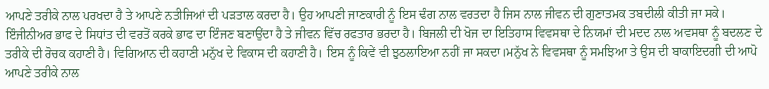ਆਪਣੇ ਤਰੀਕੇ ਨਾਲ ਪਰਖਦਾ ਹੈ ਤੇ ਆਪਣੇ ਨਤੀਜਿਆਂ ਦੀ ਪੜਤਾਲ ਕਰਦਾ ਹੈ। ਉਹ ਆਪਣੀ ਜਾਣਕਾਰੀ ਨੂੰ ਇਸ ਢੰਗ ਨਾਲ ਵਰਤਦਾ ਹੈ ਜਿਸ ਨਾਲ ਜੀਵਨ ਦੀ ਗੁਣਾਤਮਕ ਤਬਦੀਲੀ ਕੀਤੀ ਜਾ ਸਕੇ। ਇੰਜੀਨੀਅਰ ਭਾਫ ਦੇ ਸਿਧਾਂਤ ਦੀ ਵਰਤੋਂ ਕਰਕੇ ਭਾਫ ਦਾ ਇੰਜਣ ਬਣਾਉਂਦਾ ਹੈ ਤੇ ਜੀਵਨ ਵਿੱਚ ਰਫਤਾਰ ਭਰਦਾ ਹੈ। ਬਿਜਲੀ ਦੀ ਖੋਜ ਦਾ ਇਤਿਹਾਸ ਵਿਵਸਥਾ ਦੇ ਨਿਯਮਾਂ ਦੀ ਮਦਦ ਨਾਲ ਅਵਸਥਾ ਨੂੰ ਬਦਲਣ ਦੇ ਤਰੀਕੇ ਦੀ ਰੋਚਕ ਕਹਾਣੀ ਹੈ। ਵਿਗਿਆਨ ਦੀ ਕਹਾਣੀ ਮਨੁੱਖ ਦੇ ਵਿਕਾਸ ਦੀ ਕਹਾਣੀ ਹੈ। ਇਸ ਨੂੰ ਕਿਵੇਂ ਵੀ ਝੁਠਲਾਇਆ ਨਹੀਂ ਜਾ ਸਕਦਾ।ਮਨੁੱਖ ਨੇ ਵਿਵਸਥਾ ਨੂੰ ਸਮਝਿਆ ਤੇ ਉਸ ਦੀ ਬਾਕਾਇਦਗੀ ਦੀ ਆਪੋ ਆਪਣੇ ਤਰੀਕੇ ਨਾਲ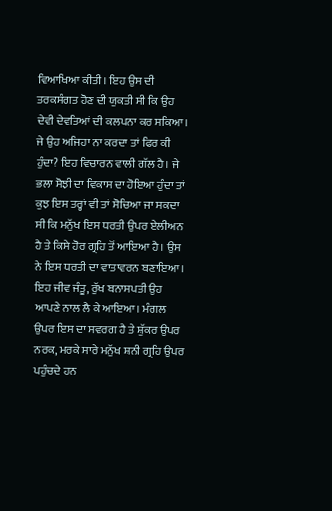ਵਿਆਖਿਆ ਕੀਤੀ। ਇਹ ਉਸ ਦੀ ਤਰਕਸੰਗਤ ਹੋਣ ਦੀ ਯੁਕਤੀ ਸੀ ਕਿ ਉਹ ਦੇਵੀ ਦੇਵਤਿਆਂ ਦੀ ਕਲਪਨਾ ਕਰ ਸਕਿਆ।
ਜੇ ਉਹ ਅਜਿਹਾ ਨਾ ਕਰਦਾ ਤਾਂ ਫਿਰ ਕੀ ਹੁੰਦਾ? ਇਹ ਵਿਚਾਰਨ ਵਾਲੀ ਗੱਲ ਹੈ। ਜੇ ਭਲਾ ਸੋਝੀ ਦਾ ਵਿਕਾਸ ਦਾ ਹੋਇਆ ਹੁੰਦਾ ਤਾਂ ਕੁਝ ਇਸ ਤਰ੍ਹਾਂ ਵੀ ਤਾਂ ਸੋਚਿਆ ਜਾ ਸਕਦਾ ਸੀ ਕਿ ਮਨੁੱਖ ਇਸ ਧਰਤੀ ਉਪਰ ਏਲੀਅਨ ਹੈ ਤੇ ਕਿਸੇ ਹੋਰ ਗ੍ਰਹਿ ਤੋਂ ਆਇਆ ਹੈ। ਉਸ ਨੇ ਇਸ ਧਰਤੀ ਦਾ ਵਾਤਾਵਰਨ ਬਣਾਇਆ। ਇਹ ਜੀਵ ਜੰਤੂ, ਰੁੱਖ ਬਨਾਸਪਤੀ ਉਹ ਆਪਣੇ ਨਾਲ ਲੈ ਕੇ ਆਇਆ। ਮੰਗਲ ਉਪਰ ਇਸ ਦਾ ਸਵਰਗ ਹੈ ਤੇ ਸ਼ੁੱਕਰ ਉਪਰ ਨਰਕ, ਮਰਕੇ ਸਾਰੇ ਮਨੁੱਖ ਸ਼ਨੀ ਗ੍ਰਹਿ ਉਪਰ ਪਹੁੰਚਦੇ ਹਨ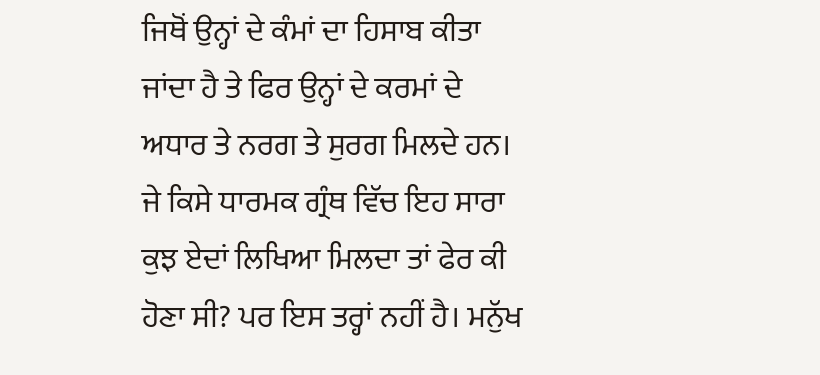ਜਿਥੋਂ ਉਨ੍ਹਾਂ ਦੇ ਕੰਮਾਂ ਦਾ ਹਿਸਾਬ ਕੀਤਾ ਜਾਂਦਾ ਹੈ ਤੇ ਫਿਰ ਉਨ੍ਹਾਂ ਦੇ ਕਰਮਾਂ ਦੇ ਅਧਾਰ ਤੇ ਨਰਗ ਤੇ ਸੁਰਗ ਮਿਲਦੇ ਹਨ। ਜੇ ਕਿਸੇ ਧਾਰਮਕ ਗ੍ਰੰਥ ਵਿੱਚ ਇਹ ਸਾਰਾ ਕੁਝ ਏਦਾਂ ਲਿਖਿਆ ਮਿਲਦਾ ਤਾਂ ਫੇਰ ਕੀ ਹੋਣਾ ਸੀ? ਪਰ ਇਸ ਤਰ੍ਹਾਂ ਨਹੀਂ ਹੈ। ਮਨੁੱਖ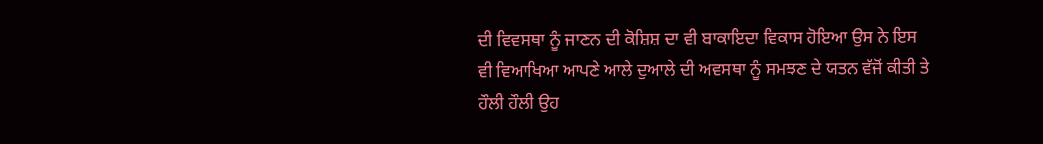ਦੀ ਵਿਵਸਥਾ ਨੂੰ ਜਾਣਨ ਦੀ ਕੋਸ਼ਿਸ਼ ਦਾ ਵੀ ਬਾਕਾਇਦਾ ਵਿਕਾਸ ਹੋਇਆ ਉਸ ਨੇ ਇਸ ਵੀ ਵਿਆਖਿਆ ਆਪਣੇ ਆਲੇ ਦੁਆਲੇ ਦੀ ਅਵਸਥਾ ਨੂੰ ਸਮਝਣ ਦੇ ਯਤਨ ਵੱਜੋਂ ਕੀਤੀ ਤੇ ਹੌਲੀ ਹੌਲੀ ਉਹ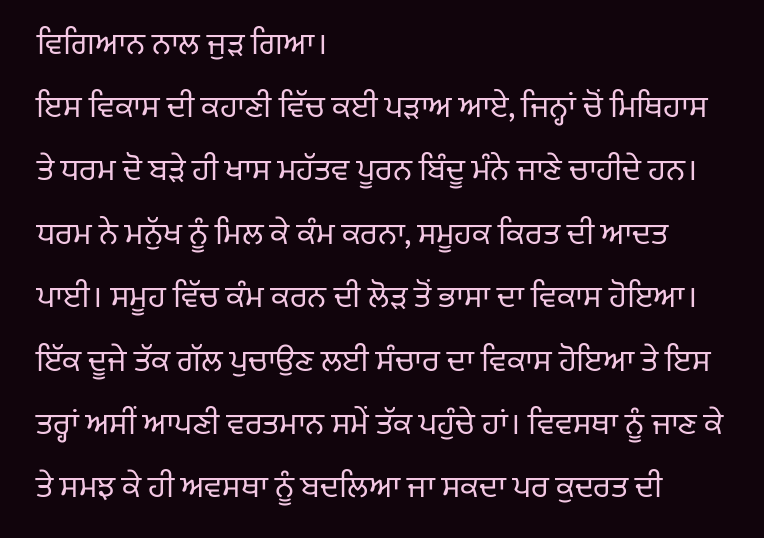ਵਿਗਿਆਨ ਨਾਲ ਜੁੜ ਗਿਆ।
ਇਸ ਵਿਕਾਸ ਦੀ ਕਹਾਣੀ ਵਿੱਚ ਕਈ ਪੜਾਅ ਆਏ, ਜਿਨ੍ਹਾਂ ਚੋਂ ਮਿਥਿਹਾਸ ਤੇ ਧਰਮ ਦੋ ਬੜੇ ਹੀ ਖਾਸ ਮਹੱਤਵ ਪੂਰਨ ਬਿੰਦੂ ਮੰਨੇ ਜਾਣੇ ਚਾਹੀਦੇ ਹਨ। ਧਰਮ ਨੇ ਮਨੁੱਖ ਨੂੰ ਮਿਲ ਕੇ ਕੰਮ ਕਰਨਾ, ਸਮੂਹਕ ਕਿਰਤ ਦੀ ਆਦਤ ਪਾਈ। ਸਮੂਹ ਵਿੱਚ ਕੰਮ ਕਰਨ ਦੀ ਲੋੜ ਤੋਂ ਭਾਸਾ ਦਾ ਵਿਕਾਸ ਹੋਇਆ। ਇੱਕ ਦੂਜੇ ਤੱਕ ਗੱਲ ਪੁਚਾਉਣ ਲਈ ਸੰਚਾਰ ਦਾ ਵਿਕਾਸ ਹੋਇਆ ਤੇ ਇਸ ਤਰ੍ਹਾਂ ਅਸੀਂ ਆਪਣੀ ਵਰਤਮਾਨ ਸਮੇਂ ਤੱਕ ਪਹੁੰਚੇ ਹਾਂ। ਵਿਵਸਥਾ ਨੂੰ ਜਾਣ ਕੇ ਤੇ ਸਮਝ ਕੇ ਹੀ ਅਵਸਥਾ ਨੂੰ ਬਦਲਿਆ ਜਾ ਸਕਦਾ ਪਰ ਕੁਦਰਤ ਦੀ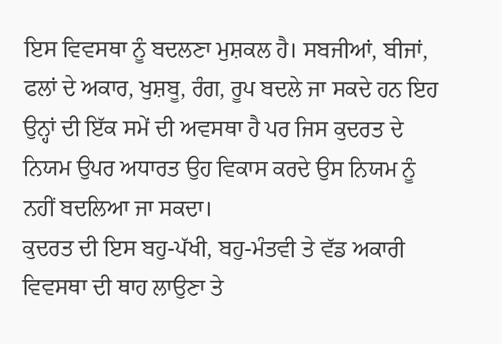ਇਸ ਵਿਵਸਥਾ ਨੂੰ ਬਦਲਣਾ ਮੁਸ਼ਕਲ ਹੈ। ਸਬਜੀਆਂ, ਬੀਜਾਂ, ਫਲਾਂ ਦੇ ਅਕਾਰ, ਖੁਸ਼ਬੂ, ਰੰਗ, ਰੂਪ ਬਦਲੇ ਜਾ ਸਕਦੇ ਹਨ ਇਹ ਉਨ੍ਹਾਂ ਦੀ ਇੱਕ ਸਮੇਂ ਦੀ ਅਵਸਥਾ ਹੈ ਪਰ ਜਿਸ ਕੁਦਰਤ ਦੇ ਨਿਯਮ ਉਪਰ ਅਧਾਰਤ ਉਹ ਵਿਕਾਸ ਕਰਦੇ ਉਸ ਨਿਯਮ ਨੂੰ ਨਹੀਂ ਬਦਲਿਆ ਜਾ ਸਕਦਾ।
ਕੁਦਰਤ ਦੀ ਇਸ ਬਹੁ-ਪੱਖੀ, ਬਹੁ-ਮੰਤਵੀ ਤੇ ਵੱਡ ਅਕਾਰੀ ਵਿਵਸਥਾ ਦੀ ਥਾਹ ਲਾਉਣਾ ਤੇ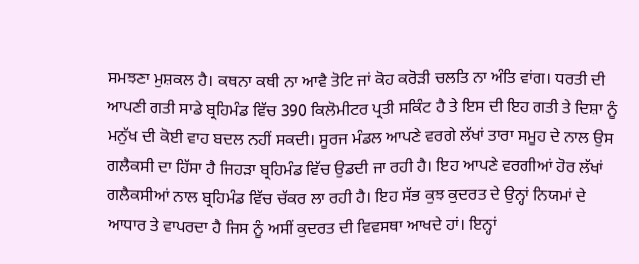ਸਮਝਣਾ ਮੁਸ਼ਕਲ ਹੈ। ਕਥਨਾ ਕਥੀ ਨਾ ਆਵੈ ਤੋਟਿ ਜਾਂ ਕੋਹ ਕਰੋੜੀ ਚਲਤਿ ਨਾ ਅੰਤਿ ਵਾਂਗ। ਧਰਤੀ ਦੀ ਆਪਣੀ ਗਤੀ ਸਾਡੇ ਬ੍ਰਹਿਮੰਡ ਵਿੱਚ 390 ਕਿਲੋਮੀਟਰ ਪ੍ਰਤੀ ਸਕਿੰਟ ਹੈ ਤੇ ਇਸ ਦੀ ਇਹ ਗਤੀ ਤੇ ਦਿਸ਼ਾ ਨੂੰ ਮਨੁੱਖ ਦੀ ਕੋਈ ਵਾਹ ਬਦਲ ਨਹੀਂ ਸਕਦੀ। ਸੂਰਜ ਮੰਡਲ ਆਪਣੇ ਵਰਗੇ ਲੱਖਾਂ ਤਾਰਾ ਸਮੂਹ ਦੇ ਨਾਲ ਉਸ ਗਲੈਕਸੀ ਦਾ ਹਿੱਸਾ ਹੈ ਜਿਹੜਾ ਬ੍ਰਹਿਮੰਡ ਵਿੱਚ ਉਡਦੀ ਜਾ ਰਹੀ ਹੈ। ਇਹ ਆਪਣੇ ਵਰਗੀਆਂ ਹੋਰ ਲੱਖਾਂ ਗਲੈਕਸੀਆਂ ਨਾਲ ਬ੍ਰਹਿਮੰਡ ਵਿੱਚ ਚੱਕਰ ਲਾ ਰਹੀ ਹੈ। ਇਹ ਸੱਭ ਕੁਝ ਕੁਦਰਤ ਦੇ ਉਨ੍ਹਾਂ ਨਿਯਮਾਂ ਦੇ ਆਧਾਰ ਤੇ ਵਾਪਰਦਾ ਹੈ ਜਿਸ ਨੂੰ ਅਸੀਂ ਕੁਦਰਤ ਦੀ ਵਿਵਸਥਾ ਆਖਦੇ ਹਾਂ। ਇਨ੍ਹਾਂ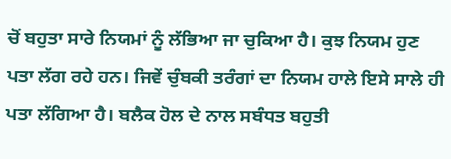ਚੋਂ ਬਹੁਤਾ ਸਾਰੇ ਨਿਯਮਾਂ ਨੂੰ ਲੱਭਿਆ ਜਾ ਚੁਕਿਆ ਹੈ। ਕੁਝ ਨਿਯਮ ਹੁਣ ਪਤਾ ਲੱਗ ਰਹੇ ਹਨ। ਜਿਵੇਂ ਚੁੰਬਕੀ ਤਰੰਗਾਂ ਦਾ ਨਿਯਮ ਹਾਲੇ ਇਸੇ ਸਾਲੇ ਹੀ ਪਤਾ ਲੱਗਿਆ ਹੈ। ਬਲੈਕ ਹੋਲ ਦੇ ਨਾਲ ਸਬੰਧਤ ਬਹੁਤੀ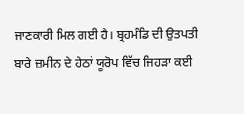ਜਾਣਕਾਰੀ ਮਿਲ ਗਈ ਹੈ। ਬ੍ਰਹਮੰਡਿ ਦੀ ਉਤਪਤੀ ਬਾਰੇ ਜ਼ਮੀਨ ਦੇ ਹੇਠਾਂ ਯੂਰੋਪ ਵਿੱਚ ਜਿਹੜਾ ਕਈ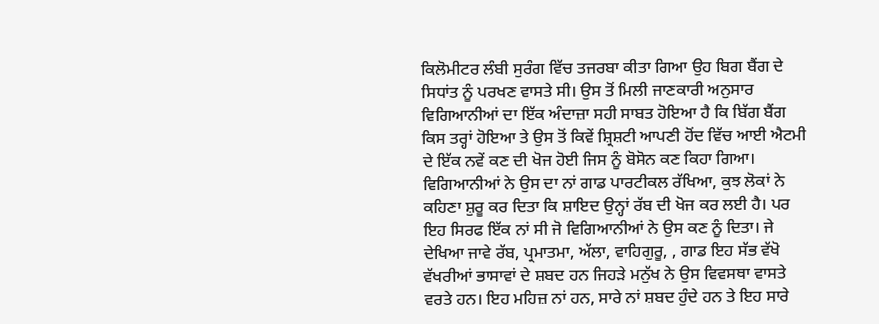ਕਿਲੋਮੀਟਰ ਲੰਬੀ ਸੁਰੰਗ ਵਿੱਚ ਤਜਰਬਾ ਕੀਤਾ ਗਿਆ ਉਹ ਬਿਗ ਬੈਂਗ ਦੇ ਸਿਧਾਂਤ ਨੂੰ ਪਰਖਣ ਵਾਸਤੇ ਸੀ। ਉਸ ਤੋਂ ਮਿਲੀ ਜਾਣਕਾਰੀ ਅਨੁਸਾਰ ਵਿਗਿਆਨੀਆਂ ਦਾ ਇੱਕ ਅੰਦਾਜ਼ਾ ਸਹੀ ਸਾਬਤ ਹੋਇਆ ਹੈ ਕਿ ਬਿੱਗ ਬੈਂਗ ਕਿਸ ਤਰ੍ਹਾਂ ਹੋਇਆ ਤੇ ਉਸ ਤੋਂ ਕਿਵੇਂ ਸ਼੍ਰਿਸ਼ਟੀ ਆਪਣੀ ਹੋਂਦ ਵਿੱਚ ਆਈ ਐਟਮੀ ਦੇ ਇੱਕ ਨਵੇਂ ਕਣ ਦੀ ਖੋਜ ਹੋਈ ਜਿਸ ਨੂੰ ਬੋਸੋਨ ਕਣ ਕਿਹਾ ਗਿਆ। ਵਿਗਿਆਨੀਆਂ ਨੇ ਉਸ ਦਾ ਨਾਂ ਗਾਡ ਪਾਰਟੀਕਲ ਰੱਖਿਆ, ਕੁਝ ਲੋਕਾਂ ਨੇ ਕਹਿਣਾ ਸ਼ੁਰੂ ਕਰ ਦਿਤਾ ਕਿ ਸ਼ਾਇਦ ਉਨ੍ਹਾਂ ਰੱਬ ਦੀ ਖੋਜ ਕਰ ਲਈ ਹੈ। ਪਰ ਇਹ ਸਿਰਫ ਇੱਕ ਨਾਂ ਸੀ ਜੋ ਵਿਗਿਆਨੀਆਂ ਨੇ ਉਸ ਕਣ ਨੂੰ ਦਿਤਾ। ਜੇ ਦੇਖਿਆ ਜਾਵੇ ਰੱਬ, ਪ੍ਰਮਾਤਮਾ, ਅੱਲਾ, ਵਾਹਿਗੁਰੂ, , ਗਾਡ ਇਹ ਸੱਭ ਵੱਖੋ ਵੱਖਰੀਆਂ ਭਾਸਾਵਾਂ ਦੇ ਸ਼ਬਦ ਹਨ ਜਿਹੜੇ ਮਨੁੱਖ ਨੇ ਉਸ ਵਿਵਸਥਾ ਵਾਸਤੇ ਵਰਤੇ ਹਨ। ਇਹ ਮਹਿਜ਼ ਨਾਂ ਹਨ, ਸਾਰੇ ਨਾਂ ਸ਼ਬਦ ਹੁੰਦੇ ਹਨ ਤੇ ਇਹ ਸਾਰੇ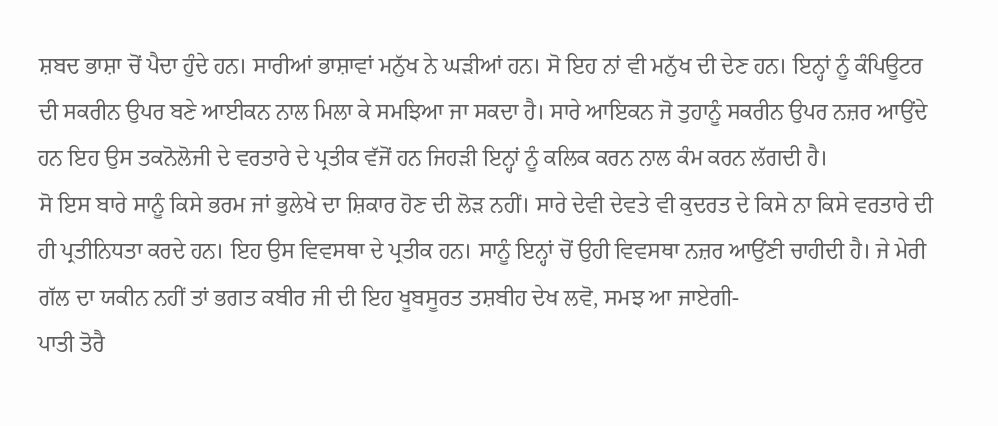ਸ਼ਬਦ ਭਾਸ਼ਾ ਚੋਂ ਪੈਦਾ ਹੁੰਦੇ ਹਨ। ਸਾਰੀਆਂ ਭਾਸ਼ਾਵਾਂ ਮਨੁੱਖ ਨੇ ਘੜੀਆਂ ਹਨ। ਸੋ ਇਹ ਨਾਂ ਵੀ ਮਨੁੱਖ ਦੀ ਦੇਣ ਹਨ। ਇਨ੍ਹਾਂ ਨੂੰ ਕੰਪਿਊਟਰ ਦੀ ਸਕਰੀਨ ਉਪਰ ਬਣੇ ਆਈਕਨ ਨਾਲ ਮਿਲਾ ਕੇ ਸਮਝਿਆ ਜਾ ਸਕਦਾ ਹੈ। ਸਾਰੇ ਆਇਕਨ ਜੋ ਤੁਹਾਨੂੰ ਸਕਰੀਨ ਉਪਰ ਨਜ਼ਰ ਆਉਂਦੇ ਹਨ ਇਹ ਉਸ ਤਕਨੋਲੋਜੀ ਦੇ ਵਰਤਾਰੇ ਦੇ ਪ੍ਰਤੀਕ ਵੱਜੋਂ ਹਨ ਜਿਹੜੀ ਇਨ੍ਹਾਂ ਨੂੰ ਕਲਿਕ ਕਰਨ ਨਾਲ ਕੰਮ ਕਰਨ ਲੱਗਦੀ ਹੈ।
ਸੋ ਇਸ ਬਾਰੇ ਸਾਨੂੰ ਕਿਸੇ ਭਰਮ ਜਾਂ ਭੁਲੇਖੇ ਦਾ ਸ਼ਿਕਾਰ ਹੋਣ ਦੀ ਲੋੜ ਨਹੀਂ। ਸਾਰੇ ਦੇਵੀ ਦੇਵਤੇ ਵੀ ਕੁਦਰਤ ਦੇ ਕਿਸੇ ਨਾ ਕਿਸੇ ਵਰਤਾਰੇ ਦੀ ਹੀ ਪ੍ਰਤੀਨਿਧਤਾ ਕਰਦੇ ਹਨ। ਇਹ ਉਸ ਵਿਵਸਥਾ ਦੇ ਪ੍ਰਤੀਕ ਹਨ। ਸਾਨੂੰ ਇਨ੍ਹਾਂ ਚੋਂ ਉਹੀ ਵਿਵਸਥਾ ਨਜ਼ਰ ਆਉਂਣੀ ਚਾਹੀਦੀ ਹੈ। ਜੇ ਮੇਰੀ ਗੱਲ ਦਾ ਯਕੀਨ ਨਹੀਂ ਤਾਂ ਭਗਤ ਕਬੀਰ ਜੀ ਦੀ ਇਹ ਖੂਬਸੂਰਤ ਤਸ਼ਬੀਹ ਦੇਖ ਲਵੋ, ਸਮਝ ਆ ਜਾਏਗੀ-
ਪਾਤੀ ਤੋਰੈ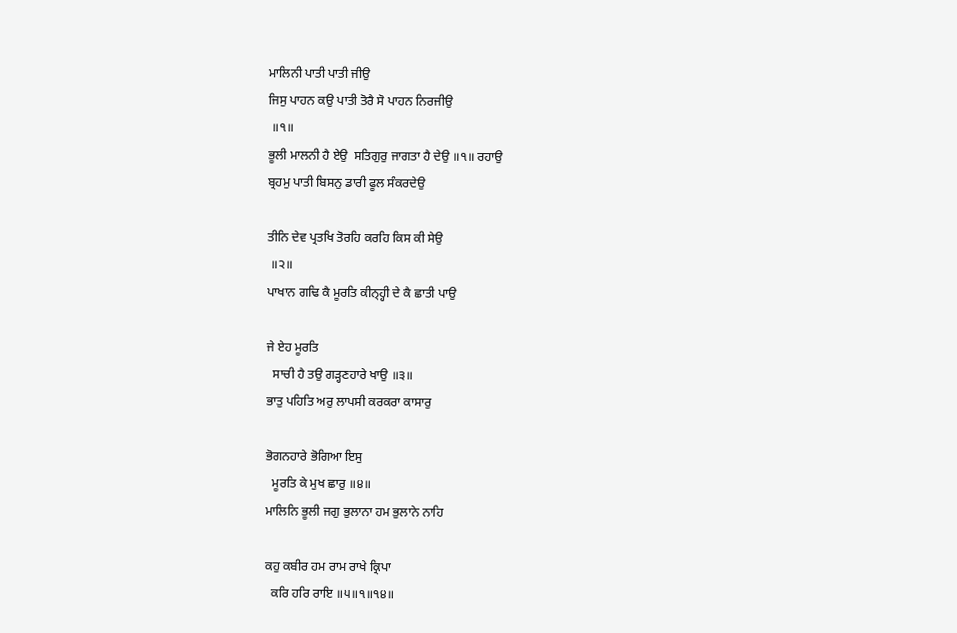ਮਾਲਿਨੀ ਪਾਤੀ ਪਾਤੀ ਜੀਉ
ਜਿਸੁ ਪਾਹਨ ਕਉ ਪਾਤੀ ਤੋਰੈ ਸੋ ਪਾਹਨ ਨਿਰਜੀਉ
 ॥੧॥
ਭੂਲੀ ਮਾਲਨੀ ਹੈ ਏਉ  ਸਤਿਗੁਰੁ ਜਾਗਤਾ ਹੈ ਦੇਉ ॥੧॥ ਰਹਾਉ
ਬ੍ਰਹਮੁ ਪਾਤੀ ਬਿਸਨੁ ਡਾਰੀ ਫੂਲ ਸੰਕਰਦੇਉ

ਤੀਨਿ ਦੇਵ ਪ੍ਰਤਖਿ ਤੋਰਹਿ ਕਰਹਿ ਕਿਸ ਕੀ ਸੇਉ
 ॥੨॥
ਪਾਖਾਨ ਗਢਿ ਕੈ ਮੂਰਤਿ ਕੀਨ੍ਹ੍ਹੀ ਦੇ ਕੈ ਛਾਤੀ ਪਾਉ

ਜੇ ਏਹ ਮੂਰਤਿ
  ਸਾਚੀ ਹੈ ਤਉ ਗੜ੍ਹਣਹਾਰੇ ਖਾਉ ॥੩॥
ਭਾਤੁ ਪਹਿਤਿ ਅਰੁ ਲਾਪਸੀ ਕਰਕਰਾ ਕਾਸਾਰੁ

ਭੋਗਨਹਾਰੇ ਭੋਗਿਆ ਇਸੁ
  ਮੂਰਤਿ ਕੇ ਮੁਖ ਛਾਰੁ ॥੪॥
ਮਾਲਿਨਿ ਭੂਲੀ ਜਗੁ ਭੁਲਾਨਾ ਹਮ ਭੁਲਾਨੇ ਨਾਹਿ

ਕਹੁ ਕਬੀਰ ਹਮ ਰਾਮ ਰਾਖੇ ਕ੍ਰਿਪਾ
  ਕਰਿ ਹਰਿ ਰਾਇ ॥੫॥੧॥੧੪॥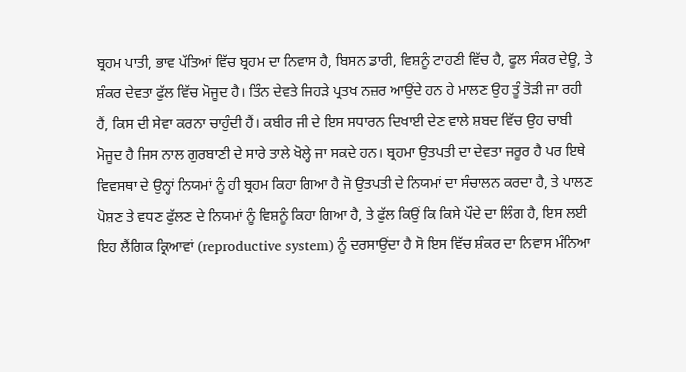ਬ੍ਰਹਮ ਪਾਤੀ, ਭਾਵ ਪੱਤਿਆਂ ਵਿੱਚ ਬ੍ਰਹਮ ਦਾ ਨਿਵਾਸ ਹੈ, ਬਿਸਨ ਡਾਰੀ, ਵਿਸ਼ਨੂੰ ਟਾਹਣੀ ਵਿੱਚ ਹੈ, ਫੂਲ ਸੰਕਰ ਦੇਊ, ਤੇ ਸ਼ੰਕਰ ਦੇਵਤਾ ਫੁੱਲ ਵਿੱਚ ਮੋਜੂਦ ਹੈ। ਤਿੰਨ ਦੇਵਤੇ ਜਿਹੜੇ ਪ੍ਰਤਖ ਨਜ਼ਰ ਆਉਂਦੇ ਹਨ ਹੇ ਮਾਲਣ ਉਹ ਤੂੰ ਤੋੜੀ ਜਾ ਰਹੀ ਹੈਂ, ਕਿਸ ਦੀ ਸੇਵਾ ਕਰਨਾ ਚਾਹੁੰਦੀ ਹੈਂ। ਕਬੀਰ ਜੀ ਦੇ ਇਸ ਸਧਾਰਨ ਦਿਖਾਈ ਦੇਣ ਵਾਲੇ ਸ਼ਬਦ ਵਿੱਚ ਉਹ ਚਾਬੀ ਮੋਜੂਦ ਹੈ ਜਿਸ ਨਾਲ ਗੁਰਬਾਣੀ ਦੇ ਸਾਰੇ ਤਾਲੇ ਖੋਲ੍ਹੇ ਜਾ ਸਕਦੇ ਹਨ। ਬ੍ਰਹਮਾ ਉਤਪਤੀ ਦਾ ਦੇਵਤਾ ਜਰੂਰ ਹੈ ਪਰ ਇਥੇ ਵਿਵਸਥਾ ਦੇ ਉਨ੍ਹਾਂ ਨਿਯਮਾਂ ਨੂੰ ਹੀ ਬ੍ਰਹਮ ਕਿਹਾ ਗਿਆ ਹੈ ਜੋ ਉਤਪਤੀ ਦੇ ਨਿਯਮਾਂ ਦਾ ਸੰਚਾਲਨ ਕਰਦਾ ਹੈ, ਤੇ ਪਾਲਣ ਪੋਸ਼ਣ ਤੇ ਵਧਣ ਫੁੱਲਣ ਦੇ ਨਿਯਮਾਂ ਨੂੰ ਵਿਸ਼ਨੂੰ ਕਿਹਾ ਗਿਆ ਹੈ, ਤੇ ਫੁੱਲ ਕਿਉਂ ਕਿ ਕਿਸੇ ਪੌਦੇ ਦਾ ਲਿੰਗ ਹੈ, ਇਸ ਲਈ ਇਹ ਲੈਂਗਿਕ ਕ੍ਰਿਆਵਾਂ (reproductive system) ਨੂੰ ਦਰਸਾਉਂਦਾ ਹੈ ਸੋ ਇਸ ਵਿੱਚ ਸ਼ੰਕਰ ਦਾ ਨਿਵਾਸ ਮੰਨਿਆ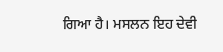ਗਿਆ ਹੈ। ਮਸਲਨ ਇਹ ਦੇਵੀ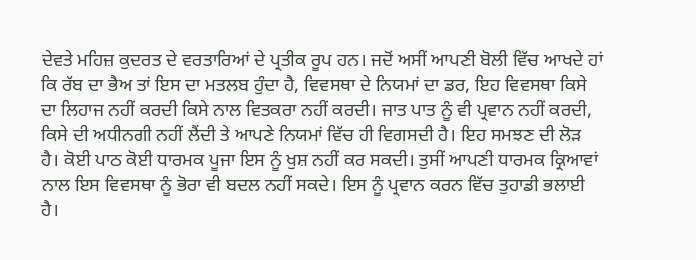ਦੇਵਤੇ ਮਹਿਜ਼ ਕੁਦਰਤ ਦੇ ਵਰਤਾਰਿਆਂ ਦੇ ਪ੍ਰਤੀਕ ਰੂਪ ਹਨ। ਜਦੋਂ ਅਸੀਂ ਆਪਣੀ ਬੋਲੀ ਵਿੱਚ ਆਖਦੇ ਹਾਂ ਕਿ ਰੱਬ ਦਾ ਭੈਅ ਤਾਂ ਇਸ ਦਾ ਮਤਲਬ ਹੁੰਦਾ ਹੈ, ਵਿਵਸਥਾ ਦੇ ਨਿਯਮਾਂ ਦਾ ਡਰ, ਇਹ ਵਿਵਸਥਾ ਕਿਸੇ ਦਾ ਲਿਹਾਜ ਨਹੀਂ ਕਰਦੀ ਕਿਸੇ ਨਾਲ ਵਿਤਕਰਾ ਨਹੀਂ ਕਰਦੀ। ਜਾਤ ਪਾਤ ਨੂੰ ਵੀ ਪ੍ਰਵਾਨ ਨਹੀਂ ਕਰਦੀ, ਕਿਸੇ ਦੀ ਅਧੀਨਗੀ ਨਹੀਂ ਲੈਂਦੀ ਤੇ ਆਪਣੇ ਨਿਯਮਾਂ ਵਿੱਚ ਹੀ ਵਿਗਸਦੀ ਹੈ। ਇਹ ਸਮਝਣ ਦੀ ਲੋੜ ਹੈ। ਕੋਈ ਪਾਠ ਕੋਈ ਧਾਰਮਕ ਪੂਜਾ ਇਸ ਨੂੰ ਖੁਸ਼ ਨਹੀਂ ਕਰ ਸਕਦੀ। ਤੁਸੀਂ ਆਪਣੀ ਧਾਰਮਕ ਕ੍ਰਿਆਵਾਂ ਨਾਲ ਇਸ ਵਿਵਸਥਾ ਨੂੰ ਭੋਰਾ ਵੀ ਬਦਲ ਨਹੀਂ ਸਕਦੇ। ਇਸ ਨੂੰ ਪ੍ਰਵਾਨ ਕਰਨ ਵਿੱਚ ਤੁਹਾਡੀ ਭਲਾਈ ਹੈ।